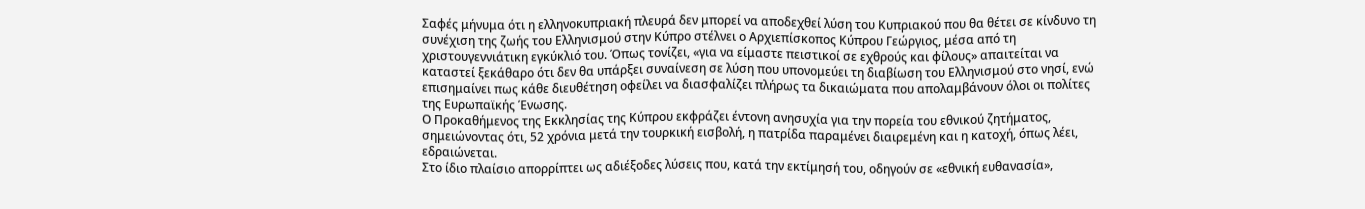Σαφές μήνυμα ότι η ελληνοκυπριακή πλευρά δεν μπορεί να αποδεχθεί λύση του Κυπριακού που θα θέτει σε κίνδυνο τη συνέχιση της ζωής του Ελληνισμού στην Κύπρο στέλνει ο Αρχιεπίσκοπος Κύπρου Γεώργιος, μέσα από τη χριστουγεννιάτικη εγκύκλιό του. Όπως τονίζει, «για να είμαστε πειστικοί σε εχθρούς και φίλους» απαιτείται να καταστεί ξεκάθαρο ότι δεν θα υπάρξει συναίνεση σε λύση που υπονομεύει τη διαβίωση του Ελληνισμού στο νησί, ενώ επισημαίνει πως κάθε διευθέτηση οφείλει να διασφαλίζει πλήρως τα δικαιώματα που απολαμβάνουν όλοι οι πολίτες της Ευρωπαϊκής Ένωσης.
Ο Προκαθήμενος της Εκκλησίας της Κύπρου εκφράζει έντονη ανησυχία για την πορεία του εθνικού ζητήματος, σημειώνοντας ότι, 52 χρόνια μετά την τουρκική εισβολή, η πατρίδα παραμένει διαιρεμένη και η κατοχή, όπως λέει, εδραιώνεται.
Στο ίδιο πλαίσιο απορρίπτει ως αδιέξοδες λύσεις που, κατά την εκτίμησή του, οδηγούν σε «εθνική ευθανασία»,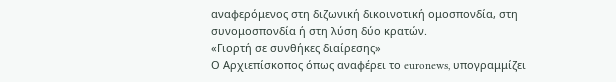αναφερόμενος στη διζωνική δικοινοτική ομοσπονδία, στη συνομοσπονδία ή στη λύση δύο κρατών.
«Γιορτή σε συνθήκες διαίρεσης»
Ο Αρχιεπίσκοπος όπως αναφέρει το euronews, υπογραμμίζει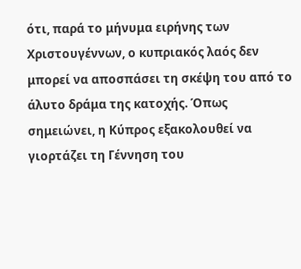ότι, παρά το μήνυμα ειρήνης των Χριστουγέννων, ο κυπριακός λαός δεν μπορεί να αποσπάσει τη σκέψη του από το άλυτο δράμα της κατοχής. Όπως σημειώνει, η Κύπρος εξακολουθεί να γιορτάζει τη Γέννηση του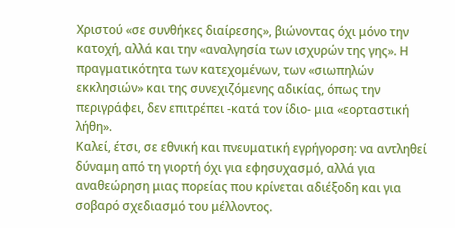Χριστού «σε συνθήκες διαίρεσης», βιώνοντας όχι μόνο την κατοχή, αλλά και την «αναλγησία των ισχυρών της γης». Η πραγματικότητα των κατεχομένων, των «σιωπηλών εκκλησιών» και της συνεχιζόμενης αδικίας, όπως την περιγράφει, δεν επιτρέπει -κατά τον ίδιο- μια «εορταστική λήθη».
Καλεί, έτσι, σε εθνική και πνευματική εγρήγορση: να αντληθεί δύναμη από τη γιορτή όχι για εφησυχασμό, αλλά για αναθεώρηση μιας πορείας που κρίνεται αδιέξοδη και για σοβαρό σχεδιασμό του μέλλοντος.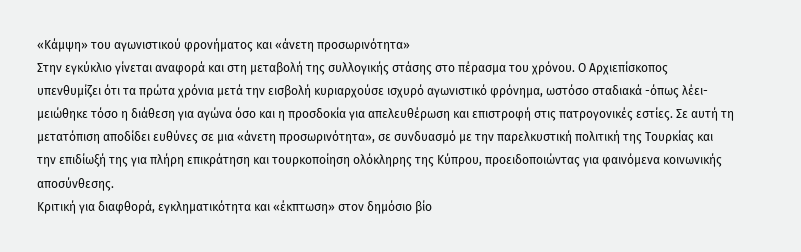«Κάμψη» του αγωνιστικού φρονήματος και «άνετη προσωρινότητα»
Στην εγκύκλιο γίνεται αναφορά και στη μεταβολή της συλλογικής στάσης στο πέρασμα του χρόνου. Ο Αρχιεπίσκοπος υπενθυμίζει ότι τα πρώτα χρόνια μετά την εισβολή κυριαρχούσε ισχυρό αγωνιστικό φρόνημα, ωστόσο σταδιακά -όπως λέει- μειώθηκε τόσο η διάθεση για αγώνα όσο και η προσδοκία για απελευθέρωση και επιστροφή στις πατρογονικές εστίες. Σε αυτή τη μετατόπιση αποδίδει ευθύνες σε μια «άνετη προσωρινότητα», σε συνδυασμό με την παρελκυστική πολιτική της Τουρκίας και την επιδίωξή της για πλήρη επικράτηση και τουρκοποίηση ολόκληρης της Κύπρου, προειδοποιώντας για φαινόμενα κοινωνικής αποσύνθεσης.
Κριτική για διαφθορά, εγκληματικότητα και «έκπτωση» στον δημόσιο βίο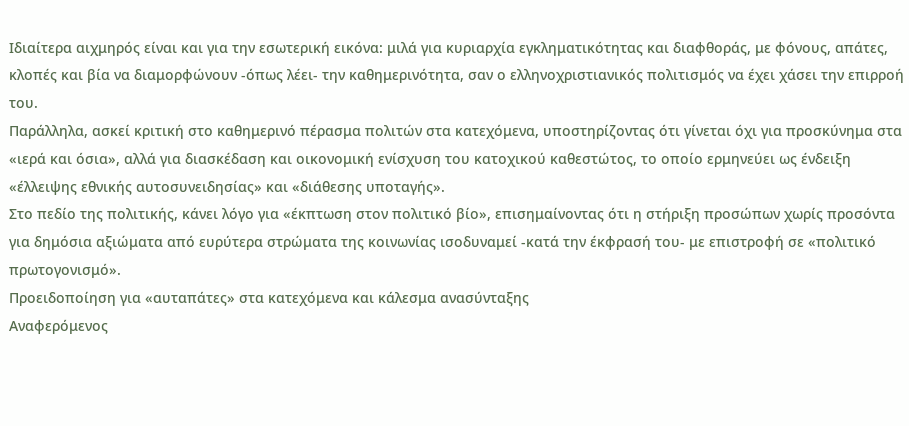Ιδιαίτερα αιχμηρός είναι και για την εσωτερική εικόνα: μιλά για κυριαρχία εγκληματικότητας και διαφθοράς, με φόνους, απάτες, κλοπές και βία να διαμορφώνουν -όπως λέει- την καθημερινότητα, σαν ο ελληνοχριστιανικός πολιτισμός να έχει χάσει την επιρροή του.
Παράλληλα, ασκεί κριτική στο καθημερινό πέρασμα πολιτών στα κατεχόμενα, υποστηρίζοντας ότι γίνεται όχι για προσκύνημα στα «ιερά και όσια», αλλά για διασκέδαση και οικονομική ενίσχυση του κατοχικού καθεστώτος, το οποίο ερμηνεύει ως ένδειξη «έλλειψης εθνικής αυτοσυνειδησίας» και «διάθεσης υποταγής».
Στο πεδίο της πολιτικής, κάνει λόγο για «έκπτωση στον πολιτικό βίο», επισημαίνοντας ότι η στήριξη προσώπων χωρίς προσόντα για δημόσια αξιώματα από ευρύτερα στρώματα της κοινωνίας ισοδυναμεί -κατά την έκφρασή του- με επιστροφή σε «πολιτικό πρωτογονισμό».
Προειδοποίηση για «αυταπάτες» στα κατεχόμενα και κάλεσμα ανασύνταξης
Αναφερόμενος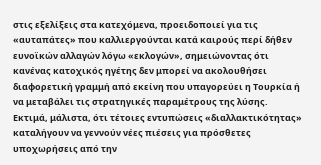στις εξελίξεις στα κατεχόμενα, προειδοποιεί για τις «αυταπάτες» που καλλιεργούνται κατά καιρούς περί δήθεν ευνοϊκών αλλαγών λόγω «εκλογών», σημειώνοντας ότι κανένας κατοχικός ηγέτης δεν μπορεί να ακολουθήσει διαφορετική γραμμή από εκείνη που υπαγορεύει η Τουρκία ή να μεταβάλει τις στρατηγικές παραμέτρους της λύσης. Εκτιμά, μάλιστα, ότι τέτοιες εντυπώσεις «διαλλακτικότητας» καταλήγουν να γεννούν νέες πιέσεις για πρόσθετες υποχωρήσεις από την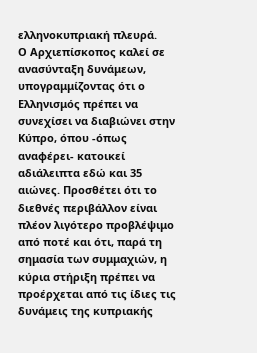ελληνοκυπριακή πλευρά.
Ο Αρχιεπίσκοπος καλεί σε ανασύνταξη δυνάμεων, υπογραμμίζοντας ότι ο Ελληνισμός πρέπει να συνεχίσει να διαβιώνει στην Κύπρο, όπου -όπως αναφέρει- κατοικεί αδιάλειπτα εδώ και 35 αιώνες. Προσθέτει ότι το διεθνές περιβάλλον είναι πλέον λιγότερο προβλέψιμο από ποτέ και ότι, παρά τη σημασία των συμμαχιών, η κύρια στήριξη πρέπει να προέρχεται από τις ίδιες τις δυνάμεις της κυπριακής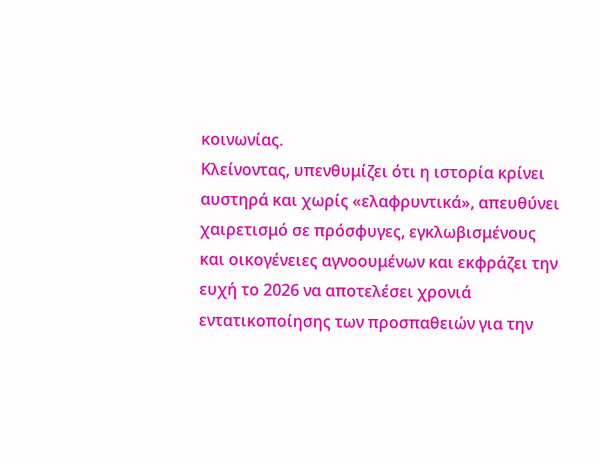κοινωνίας.
Κλείνοντας, υπενθυμίζει ότι η ιστορία κρίνει αυστηρά και χωρίς «ελαφρυντικά», απευθύνει χαιρετισμό σε πρόσφυγες, εγκλωβισμένους και οικογένειες αγνοουμένων και εκφράζει την ευχή το 2026 να αποτελέσει χρονιά εντατικοποίησης των προσπαθειών για την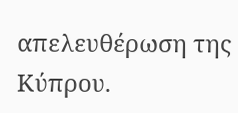απελευθέρωση της Κύπρου.